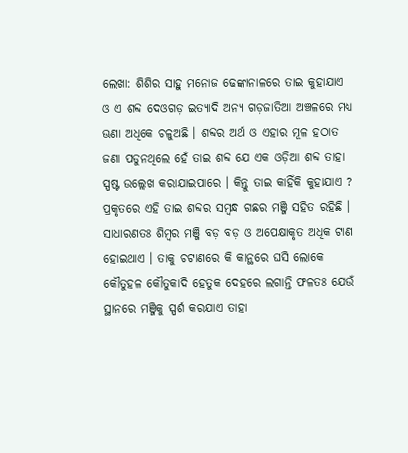ଲେଖା: ଶିଶିର ସାହୁ ମନୋଜ ଢେଙ୍କାନାଳରେ ତାଇ କୁହାଯାଏ ଓ ଏ ଶବ୍ଦ ଦେଓଗଡ଼ ଇତ୍ୟାଦି ଅନ୍ୟ ଗଡ଼ଜାତିଆ ଅଞ୍ଚଳରେ ମଧ୍ୟ ଊଣା ଅଧିକେ ଚଳୁଅଛି । ଶବ୍ଦର ଅର୍ଥ ଓ ଏହାର ମୂଳ ହଠାତ ଜଣା ପଡୁନଥିଲେ ହେଁ ତାଇ ଶବ୍ଦ ଯେ ଏକ ଓଡ଼ିଆ ଶବ୍ଦ ତାହା ସ୍ପଷ୍ଟ ଉଲ୍ଲେଖ କରାଯାଇପାରେ । କିନ୍ତୁ ତାଇ କାହିଁକି କୁହାଯାଏ ? ପ୍ରକୃତରେ ଏହି ତାଇ ଶବ୍ଦର ସମ୍ବନ୍ଧ ଗଛର ମଞ୍ଜି ସହିତ ରହିଛି । ସାଧାରଣତଃ ଶିମ୍ବର ମଞ୍ଜି ବଡ଼ ବଡ଼ ଓ ଅପେକ୍ଷାକୃତ ଅଧିକ ଟାଣ ହୋଇଥାଏ । ତାକୁ ଚଟାଣରେ କି କାନ୍ଥରେ ଘସି ଲୋକେ କୌତୁହଳ କୌତୁକାଦି ହେତୁକ ଦେହରେ ଲଗାନ୍ତି ଫଳତଃ ଯେଉଁ ସ୍ଥାନରେ ମଞ୍ଜିକୁ ସ୍ପର୍ଶ କରଯାଏ ତାହା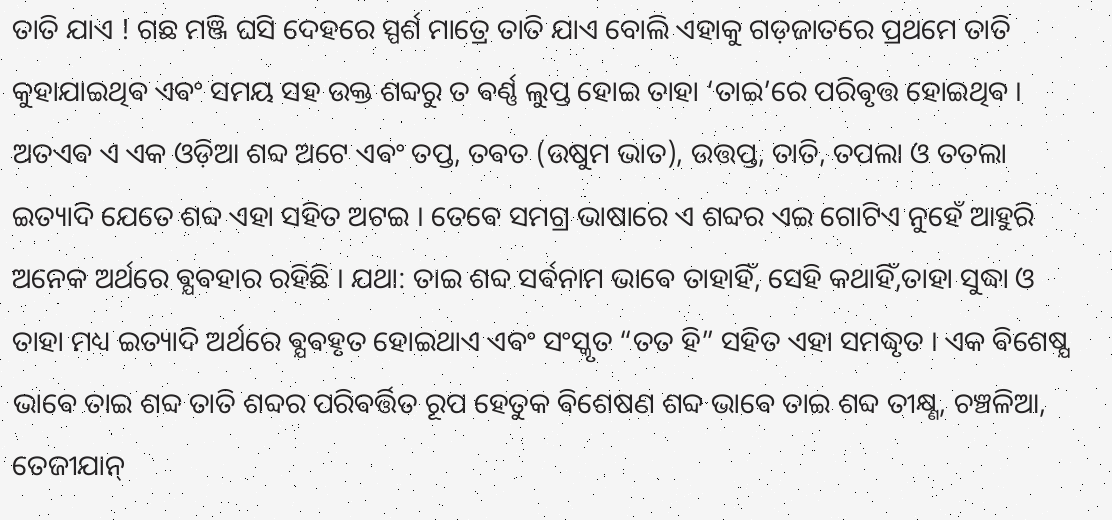ତାତି ଯାଏ ! ଗଛ ମଞ୍ଜି ଘସି ଦେହରେ ସ୍ପର୍ଶ ମାତ୍ରେ ତାତି ଯାଏ ବୋଲି ଏହାକୁ ଗଡ଼ଜାତରେ ପ୍ରଥମେ ତାତି କୁହାଯାଇଥିଵ ଏଵଂ ସମୟ ସହ ଉକ୍ତ ଶବ୍ଦରୁ ତ ଵର୍ଣ୍ଣ ଲୁପ୍ତ ହୋଇ ତାହା ‘ତାଇ’ରେ ପରିଵୃତ୍ତ ହୋଇଥିଵ । ଅତଏଵ ଏ ଏକ ଓଡ଼ିଆ ଶବ୍ଦ ଅଟେ ଏଵଂ ତପ୍ତ, ତଵତ (ଉଷୁମ ଭାତ), ଉତ୍ତପ୍ତ, ତାତି, ତପଲା ଓ ତତଲା ଇତ୍ୟାଦି ଯେତେ ଶବ୍ଦ ଏହା ସହିତ ଅଟଇ । ତେଵେ ସମଗ୍ର ଭାଷାରେ ଏ ଶବ୍ଦର ଏଇ ଗୋଟିଏ ନୁହେଁ ଆହୁରି ଅନେକ ଅର୍ଥରେ ଵ୍ଯଵହାର ରହିଛି । ଯଥା: ତାଇ ଶବ୍ଦ ସର୍ଵନାମ ଭାଵେ ତାହାହିଁ, ସେହି କଥାହିଁ,ତାହା ସୁଦ୍ଧା ଓ ତାହା ମଧ୍ୟ ଇତ୍ୟାଦି ଅର୍ଥରେ ଵ୍ଯଵହୃତ ହୋଇଥାଏ ଏଵଂ ସଂସ୍କୃତ “ତତ ହି” ସହିତ ଏହା ସମଦ୍ଧୃତ । ଏକ ଵିଶେଷ୍ଯ ଭାଵେ ତାଇ ଶବ୍ଦ ତାତି ଶବ୍ଦର ପରିଵର୍ତ୍ତିତ ରୂପ ହେତୁକ ଵିଶେଷଣ ଶବ୍ଦ ଭାଵେ ତାଇ ଶବ୍ଦ ତୀକ୍ଷ୍ଣ, ଚଞ୍ଚଳିଆ, ତେଜୀଯାନ୍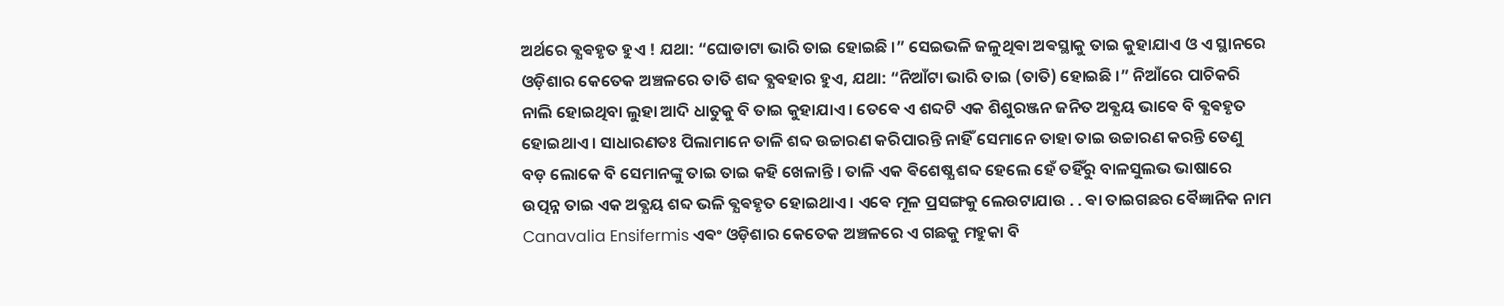ଅର୍ଥରେ ଵ୍ଯଵହୃତ ହୁଏ ! ଯଥା: “ଘୋଡାଟା ଭାରି ତାଇ ହୋଇଛି ।” ସେଇଭଳି ଜଳୁଥିଵା ଅଵସ୍ଥାକୁ ତାଇ କୁହାଯାଏ ଓ ଏ ସ୍ଥାନରେ ଓଡ଼ିଶାର କେତେକ ଅଞ୍ଚଳରେ ତାତି ଶବ୍ଦ ଵ୍ଯଵହାର ହୁଏ, ଯଥା: “ନିଆଁଟା ଭାରି ତାଇ (ତାତି) ହୋଇଛି ।” ନିଆଁରେ ପାଚିକରି ନାଲି ହୋଇଥିବା ଲୁହା ଆଦି ଧାତୁକୁ ବି ତାଇ କୁହାଯାଏ । ତେଵେ ଏ ଶବ୍ଦଟି ଏକ ଶିଶୁରଞ୍ଜନ ଜନିତ ଅଵ୍ଯୟ ଭାଵେ ବି ଵ୍ଯଵହୃତ ହୋଇଥାଏ । ସାଧାରଣତଃ ପିଲାମାନେ ତାଳି ଶବ୍ଦ ଉଚ୍ଚାରଣ କରିପାରନ୍ତି ନାହିଁ ସେମାନେ ତାହା ତାଇ ଉଚ୍ଚାରଣ କରନ୍ତି ତେଣୁ ବଡ଼ ଲୋକେ ବି ସେମାନଙ୍କୁ ତାଇ ତାଇ କହି ଖେଳାନ୍ତି । ତାଳି ଏକ ଵିଶେଷ୍ଯ ଶବ୍ଦ ହେଲେ ହେଁ ତହିଁରୁ ବାଳସୁଲଭ ଭାଷାରେ ଉତ୍ପନ୍ନ ତାଇ ଏକ ଅଵ୍ଯୟ ଶବ୍ଦ ଭଳି ଵ୍ଯଵହୃତ ହୋଇଥାଏ । ଏଵେ ମୂଳ ପ୍ରସଙ୍ଗକୁ ଲେଉଟାଯାଉ . . ଵା ତାଇଗଛର ଵୈଜ୍ଞାନିକ ନାମ Canavalia Ensifermis ଏଵଂ ଓଡ଼ିଶାର କେତେକ ଅଞ୍ଚଳରେ ଏ ଗଛକୁ ମହୁକା ବି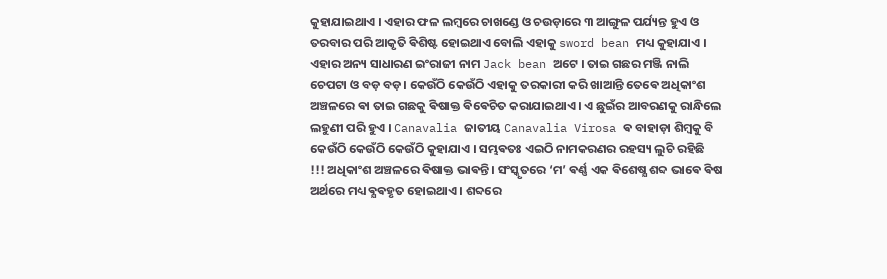କୁହାଯାଇଥାଏ । ଏହାର ଫଳ ଲମ୍ବରେ ଚାଖଣ୍ଡେ ଓ ଚଉଡ଼ାରେ ୩ ଆଙ୍ଗୁଳ ପର୍ଯ୍ୟନ୍ତ ହୁଏ ଓ ତରବାର ପରି ଆକୃତି ଵିଶିଷ୍ଟ ହୋଇଥାଏ ବୋଲି ଏହାକୁ sword bean ମଧ୍ୟ କୁହାଯାଏ । ଏହାର ଅନ୍ୟ ସାଧାରଣ ଇଂରାଜୀ ନାମ Jack bean ଅଟେ । ତାଇ ଗଛର ମଞ୍ଜି ନାଲି ଚେପଟା ଓ ବଡ଼ ବଡ଼। କେଉଁଠି କେଉଁଠି ଏହାକୁ ତରକାରୀ କରି ଖାଆନ୍ତି ତେଵେ ଅଧିକାଂଶ ଅଞ୍ଚଳରେ ଵା ତାଇ ଗଛକୁ ଵିଷାକ୍ତ ଵିଵେଚିତ କରାଯାଇଥାଏ । ଏ ଛୁଇଁର ଆବରଣକୁ ରାନ୍ଧିଲେ ଲହୁଣୀ ପରି ହୁଏ । Canavalia ଜାତୀୟ Canavalia Virosa ଵ ବାହାଡ଼ା ଶିମ୍ବକୁ ବି କେଉଁଠି କେଉଁଠି କେଉଁଠି କୁହାଯାଏ । ସମ୍ଭଵତଃ ଏଇଠି ନାମକରଣର ରହସ୍ୟ ଲୁଚି ରହିଛି !!! ଅଧିକାଂଶ ଅଞ୍ଚଳରେ ଵିଷାକ୍ତ ଭାଵନ୍ତି । ସଂସ୍କୃତରେ ‘ମ’ ଵର୍ଣ୍ଣ ଏକ ଵିଶେଷ୍ଯ ଶବ୍ଦ ଭାଵେ ଵିଷ ଅର୍ଥରେ ମଧ୍ୟ ଵ୍ଯଵହୃତ ହୋଇଥାଏ । ଶବ୍ଦରେ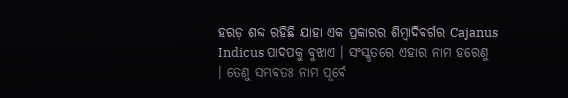ହରଡ଼ ଶବ୍ଦ ରହିଛି ଯାହା ଏକ ପ୍ରକାରର ଶିମ୍ବାଦିଵର୍ଗର Cajanus Indicus ପାଦପକୁ ବୁଝାଏ । ସଂସ୍କୃତରେ ଏହାର ନାମ ହରେଣୁ । ତେଣୁ ସମ୍ଭଵତଃ ନାମ ପୂର୍ଵେ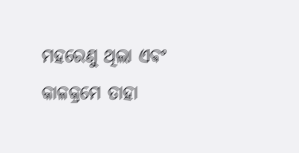ମହରେଣୁ ଥିଲା ଏଵଂ କାଳକ୍ରମେ ତାହା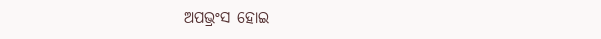ଅପଭ୍ରଂସ ହୋଇ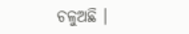ଚଳୁଅଛି ।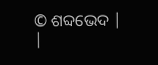© ଶବ୍ଦଭେଦ |
|